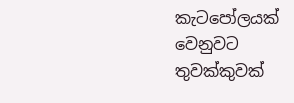කැටපෝලයක් වෙනුවට තුවක්කුවක්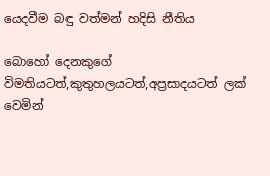යෙදවීම බඳු වත්මන් හදිසි නීතිය

බොහෝ දෙනකුගේ විමතියටත්,කුතුහලයටත්,අප්‍රසාදයටත් ලක් වෙමින්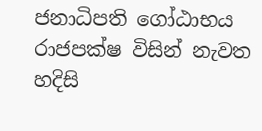ජනාධිපති ගෝඨාභය රාජපක්ෂ විසින් නැවත හදිසි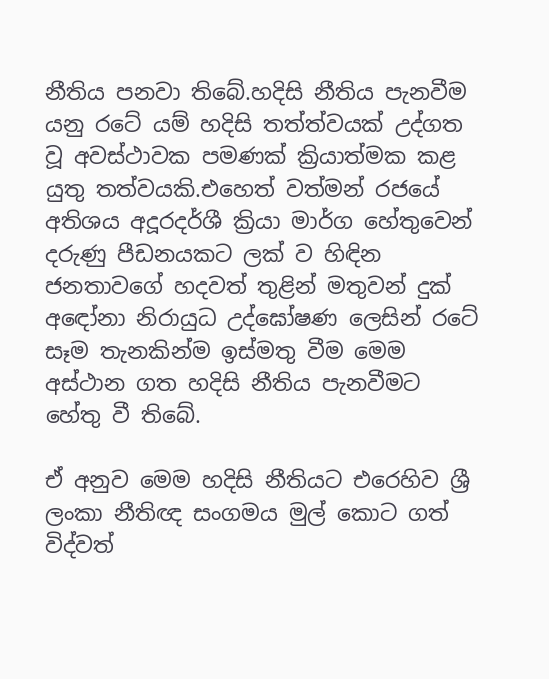නීතිය පනවා තිබේ.හදිසි නීතිය පැනවීම යනු රටේ යම් හදිසි තත්ත්වයක් උද්ගත වූ අවස්ථාවක පමණක් ක්‍රියාත්මක කළ යුතු තත්වයකි.එහෙත් වත්මන් රජයේ අතිශය අදූරදර්ශී ක්‍රියා මාර්ග හේතුවෙන් දරුණු පීඩනයකට ලක් ව හිඳින ජනතාවගේ හදවත් තුළින් මතුවන් දුක් අඳෝනා නිරායුධ උද්ඝෝෂණ ලෙසින් රටේ සෑම තැනකින්ම ඉස්මතු වීම මෙම අස්ථාන ගත හදිසි නීතිය පැනවීමට හේතු වී තිබේ.

ඒ අනුව මෙම හදිසි නීතියට එරෙහිව ශ්‍රී ලංකා නීතිඥ සංගමය මුල් කොට ගත් විද්වත්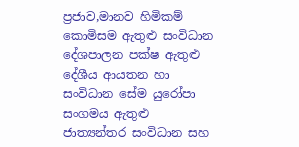ප්‍රජාව,මානව හිමිකම් කොමිසම ඇතුළු සංවිධාන දේශපාලන පක්ෂ ඇතුළු දේශීය ආයතන හා සංවිධාන සේම යුරෝපා සංගමය ඇතුළු ජාත්‍යන්තර සංවිධාන සහ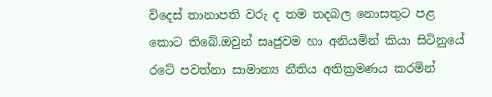විදෙස් තානාපති වරු ද තම තදබල නොසතුට පළ කොට තිබේ.ඔවුන් සෘජුවම හා අනියමින් කියා සිටිනුයේ රටේ පවත්නා සාමාන්‍ය නීතිය අතික්‍රමණය කරමින්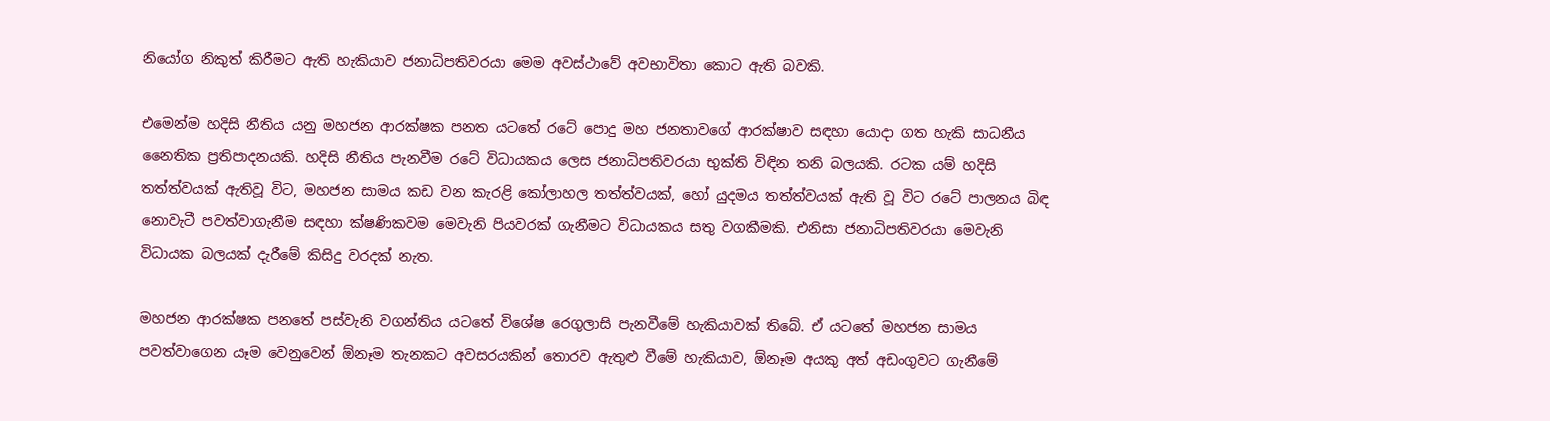නියෝග නිකුත් කිරීමට ඇති හැකියාව ජනාධිපතිවරයා මෙම අවස්ථාවේ අවභාවිතා කොට ඇති බවකි.

එමෙන්ම හදිසි නීතිය යනු මහජන ආරක්ෂක පනත යටතේ රටේ පොදු මහ ජනතාවගේ ආරක්ෂාව සඳහා යොදා ගත හැකි සාධනීය නෛතික ප්‍රතිපාදනයකි. හදිසි නීතිය පැනවීම රටේ විධායකය ලෙස ජනාධිපතිවරයා භුක්ති විඳින තනි බලයකි. රටක යම් හදිසි තත්ත්වයක් ඇතිවූ විට, මහජන සාමය කඩ වන කැරළි කෝලාහල තත්ත්වයක්, හෝ යුදමය තත්ත්වයක් ඇති වූ විට රටේ පාලනය බිඳ නොවැටී පවත්වාගැනීම සඳහා ක්ෂණිකවම මෙවැනි පියවරක් ගැනීමට විධායකය සතු වගකීමකි. එනිසා ජනාධිපතිවරයා මෙවැනි විධායක බලයක් දැරීමේ කිසිදු වරදක් නැත.

මහජන ආරක්ෂක පනතේ පස්වැනි වගන්තිය යටතේ විශේෂ රෙගුලාසි පැනවීමේ හැකියාවක් තිබේ. ඒ යටතේ මහජන සාමය පවත්වාගෙන යෑම වෙනුවෙන් ඕනෑම තැනකට අවසරයකින් තොරව ඇතුළු වීමේ හැකියාව, ඕනෑම අයකු අත් අඩංගුවට ගැනීමේ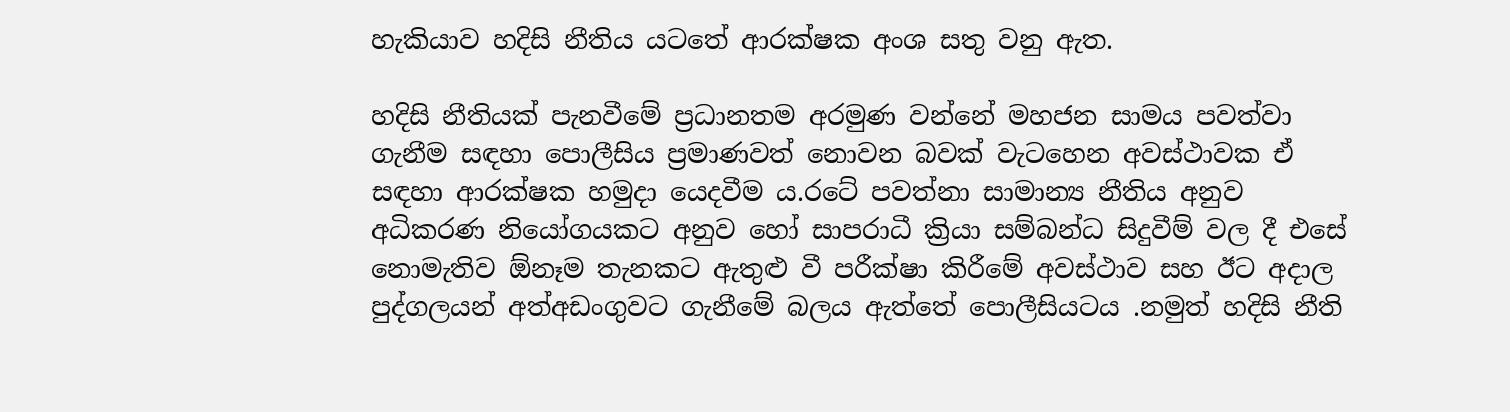හැකියාව හදිසි නීතිය යටතේ ආරක්ෂක අංශ සතු වනු ඇත.

හදිසි නීතියක් පැනවීමේ ප්‍රධානතම අරමුණ වන්නේ මහජන සාමය පවත්වා ගැනීම සඳහා පොලීසිය ප්‍රමාණවත් නොවන බවක් වැටහෙන අවස්ථාවක ඒ සඳහා ආරක්ෂක හමුදා යෙදවීම ය.රටේ පවත්නා සාමාන්‍ය නීතිය අනුව අධිකරණ නියෝගයකට අනුව හෝ සාපරාධී ක්‍රියා සම්බන්ධ සිදුවීම් වල දී එසේ නොමැතිව ඕනෑම තැනකට ඇතුළු වී පරීක්ෂා කිරීමේ අවස්ථාව සහ ඊට අදාල පුද්ගලයන් අත්අඩංගුවට ගැනීමේ බලය ඇත්තේ පොලීසියටය .නමුත් හදිසි නීති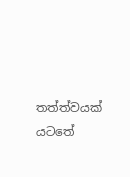තත්ත්වයක් යටතේ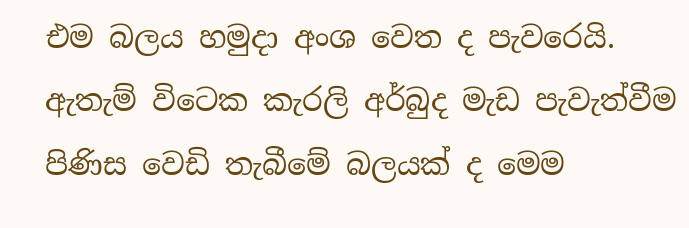එම බලය හමුදා අංශ වෙත ද පැවරෙයි. ඇතැම් විටෙක කැරලි අර්බුද මැඩ පැවැත්වීම පිණිස වෙඩි තැබීමේ බලයක් ද මෙම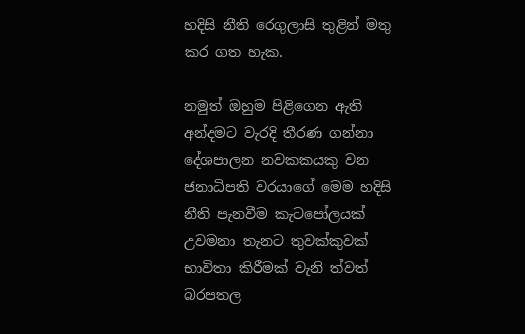හදිසි නීති රෙගුලාසි තුළින් මතු කර ගත හැක.

නමුත් ඔහුම පිළිගෙන ඇති අන්දමට වැරදි තීරණ ගන්නා දේශපාලන නවකකයකු වන ජනාධිපති වරයාගේ මෙම හදිසි නීති පැනවීම කැටපෝලයක් උවමනා තැනට තුවක්කුවක් භාවිතා කිරීමක් වැනි ත්වත් බරපතල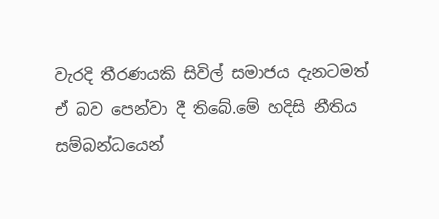වැරදි තීරණයකි සිවිල් සමාජය දැනටමත් ඒ බව පෙන්වා දී තිබේ.මේ හදිසි නීතිය සම්බන්ධයෙන්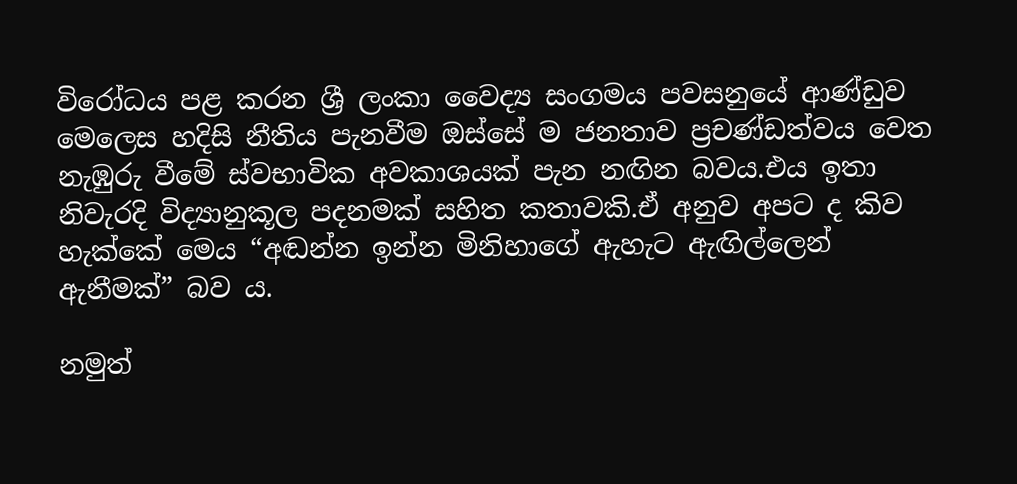විරෝධය පළ කරන ශ්‍රී ලංකා වෛද්‍ය සංගමය පවසනුයේ ආණ්ඩුව මෙලෙස හදිසි නීතිය පැනවීම ඔස්සේ ම ජනතාව ප්‍රචණ්ඩත්වය වෙත නැඹුරු වීමේ ස්වභාවික අවකාශයක් පැන නඟින බවය.එය ඉතා නිවැරදි විද්‍යානුකූල පදනමක් සහිත කතාවකි.ඒ අනුව අපට ද කිව හැක්කේ මෙය “අඬන්න ඉන්න මිනිහාගේ ඇහැට ඇඟිල්ලෙන් ඇනීමක්” බව ය.

නමුත්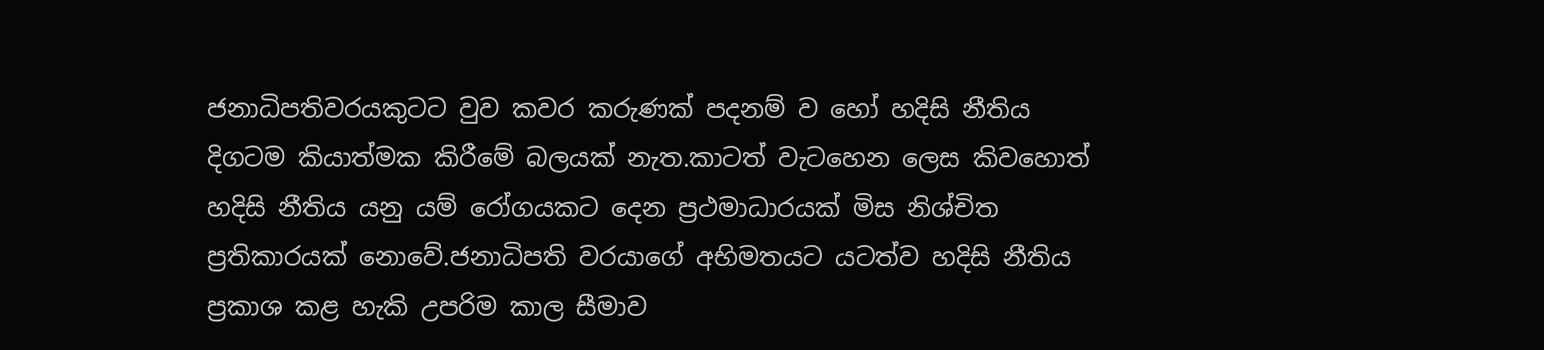ජනාධිපතිවරයකුටට වුව කවර කරුණක් පදනම් ව හෝ හදිසි නීතිය දිගටම කියාත්මක කිරීමේ බලයක් නැත.කාටත් වැටහෙන ලෙස කිවහොත් හදිසි නීතිය යනු යම් රෝගයකට දෙන ප්‍රථමාධාරයක් මිස නිශ්චිත ප්‍රතිකාරයක් නොවේ.ජනාධිපති වරයාගේ අභිමතයට යටත්ව හදිසි නීතිය ප්‍රකාශ කළ හැකි උපරිම කාල සීමාව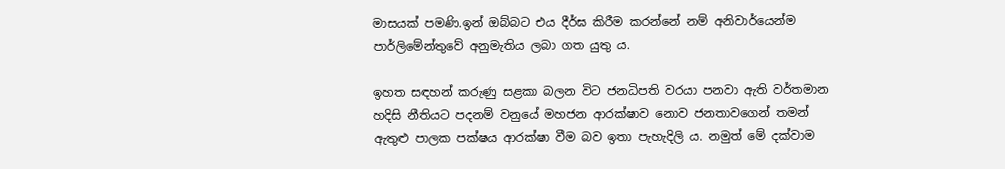මාසයක් පමණි.ඉන් ඔබ්බට එය දීර්ඝ කිරීම කරන්නේ නම් අනිවාර්යෙන්ම පාර්ලිමේන්තුවේ අනුමැතිය ලබා ගත යුතු ය.

ඉහත සඳහන් කරුණු සළකා බලන විට ජනධිපති වරයා පනවා ඇති වර්තමාන හදිසි නීතියට පදනම් වනුයේ මහජන ආරක්ෂාව නොව ජනතාවගෙන් තමන් ඇතුළු පාලක පක්ෂය ආරක්ෂා වීම බව ඉතා පැහැදිලි ය. නමුත් මේ දක්වාම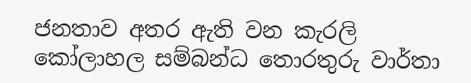ජනතාව අතර ඇති වන කැරලි කෝලාහල සම්බන්ධ තොරතුරු වාර්තා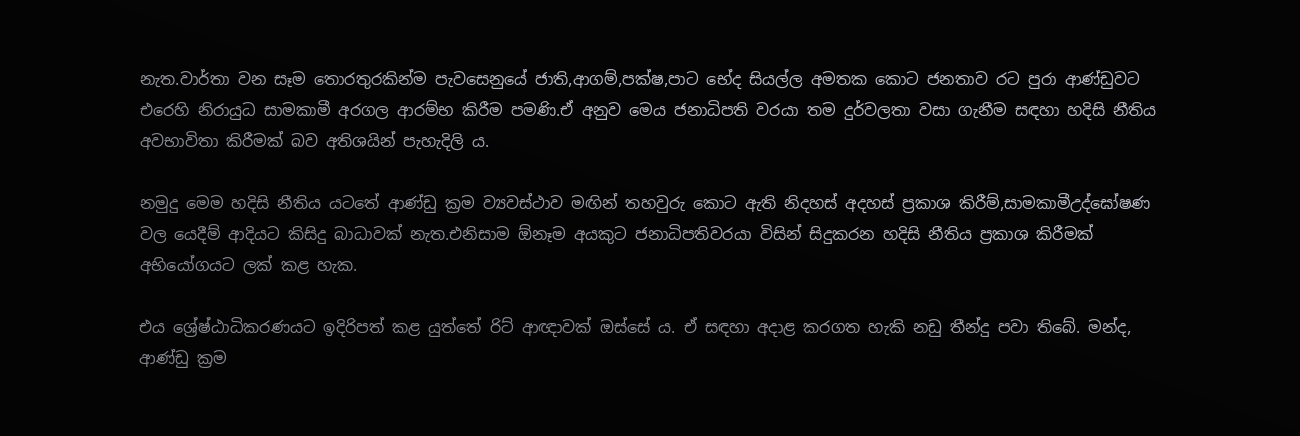නැත.වාර්තා වන සෑම තොරතුරකින්ම පැවසෙනුයේ ජාති,ආගම්,පක්ෂ,පාට භේද සියල්ල අමතක කොට ජනතාව රට පුරා ආණ්ඩුවට එරෙහි නිරායුධ සාමකාමී අරගල ආරම්භ කිරීම පමණි.ඒ අනුව මෙය ජනාධිපති වරයා තම දුර්වලතා වසා ගැනීම සඳහා හදිසි නීතිය අවභාවිතා කිරීමක් බව අතිශයින් පැහැදිලි ය.

නමුදු මෙම හදිසි නීතිය යටතේ ආණ්ඩු ක්‍රම ව්‍යවස්ථාව මඟින් තහවුරු කොට ඇති නිදහස් අදහස් ප්‍රකාශ කිරීම්,සාමකාමීඋද්ඝෝෂණ වල යෙදීම් ආදියට කිසිදු බාධාවක් නැත.එනිසාම ඕනෑම අයකුට ජනාධිපතිවරයා විසින් සිදුකරන හදිසි නීතිය ප්‍රකාශ කිරීමක් අභියෝගයට ලක් කළ හැක.

එය ශ්‍රේෂ්ඨාධිකරණයට ඉදිරිපත් කළ යුත්තේ රිට් ආඥාවක් ඔස්සේ ය. ඒ සඳහා අදාළ කරගත හැකි නඩු තීන්දු පවා තිබේ. මන්ද, ආණ්ඩු ක්‍රම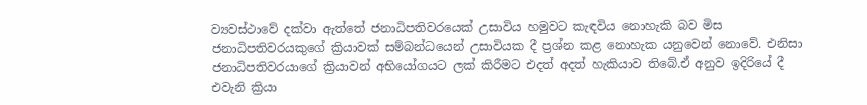ව්‍යවස්ථාවේ දක්වා ඇත්තේ ජනාධිපතිවරයෙක් උසාවිය හමුවට කැඳවිය නොහැකි බව මිස ජනාධිපතිවරයකුගේ ක්‍රියාවක් සම්බන්ධයෙන් උසාවියක දී ප්‍රශ්න කළ නොහැක යනුවෙන් නොවේ. එනිසා ජනාධිපතිවරයාගේ ක්‍රියාවන් අභියෝගයට ලක් කිරීමට එදත් අදත් හැකියාව තිබේ.ඒ අනුව ඉදිරියේ දී එවැනි ක්‍රියා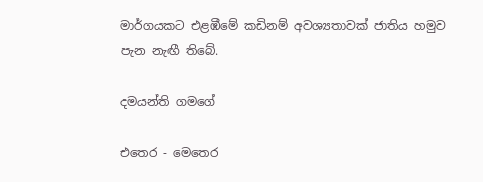මාර්ගයකට එළඹීමේ කඩිනම් අවශ්‍යතාවක් ජාතිය හමුව පැන නැඟී තිබේ.

දමයන්ති ගමගේ

එතෙර - මෙතෙර